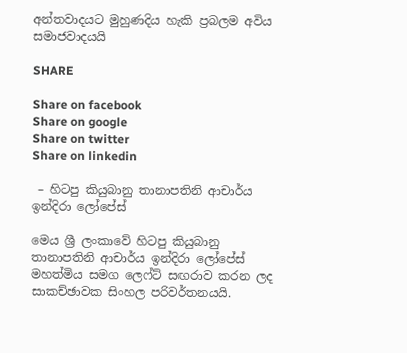අන්තවාදයට මුහුණදිය හැකි ප්‍රබලම අවිය සමාජවාදයයි

SHARE

Share on facebook
Share on google
Share on twitter
Share on linkedin

 – හිටපු කියුබානු තානාපතිනි ආචාර්ය ඉන්දිරා ලෝපේස්

මෙය ශ්‍රී ලංකාවේ හිටපු කියුබානු තානාපතිනි ආචාර්ය ඉන්දිරා ලෝපේස් මහත්මිය සමග ලෙෆ්ට් සඟරාව කරන ලද සාකච්ඡාවක සිංහල පරිවර්තනයයි.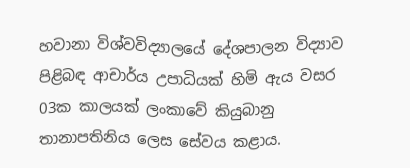හවානා විශ්වවිද්‍යාලයේ දේශපාලන විද්‍යාව පිළිබඳ ආචාර්ය උපාධියක් හිමි ඇය වසර 03ක කාලයක් ලංකාවේ කියුබානු තානාපතිනිය ලෙස සේවය කළාය.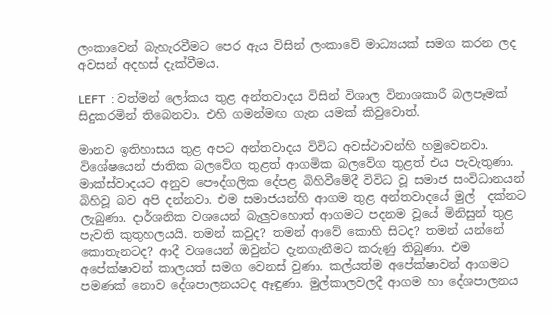ලංකාවෙන් බැහැරවීමට පෙර ඇය විසින් ලංකාවේ මාධ්‍යයක් සමග කරන ලද අවසන් අදහස් දැක්වීමය.

LEFT  : වත්මන් ලෝකය තුළ අන්තවාදය විසින් විශාල විනාශකාරී බලපෑමක් සිදුකරමින් තිබෙනවා. එහි ගමන්මඟ ගැන යමක් කිවුවොත්.

මානව ඉතිහාසය තුළ අපට අන්තවාදය විවිධ අවස්ථාවන්හි හමුවෙනවා. විශේෂයෙන් ජාතික බලවේග තුළත් ආගමික බලවේග තුළත් එය පැවැතුණා. මාක්ස්වාදයට අනුව පෞද්ගලික දේපළ බිහිවීමේදී විවිධ වූ සමාජ සංවිධානයන් බිහිවූ බව අපි දන්නවා. එම සමාජයන්හි ආගම තුළ අන්තවාදයේ මුල්  දක්නට ලැබුණා. දාර්ශනික වශයෙන් බැලුවහොත් ආගමට පදනම වූයේ මිනිසුන් තුළ පැවති කුතුහලයයි. තමන් කවුද? තමන් ආවේ කොහි සිටද? තමන් යන්නේ කොතැනටද? ආදී වශයෙන් ඔවුන්ට දැනගැනීමට කරුණු තිබුණා. එම අපේක්ෂාවන් කාලයත් සමග වෙනස් වුණා. කල්යත්ම අපේක්ෂාවන් ආගමට පමණක් නොව දේශපාලනයටද ඈඳුණා. මුල්කාලවලදී ආගම හා දේශපාලනය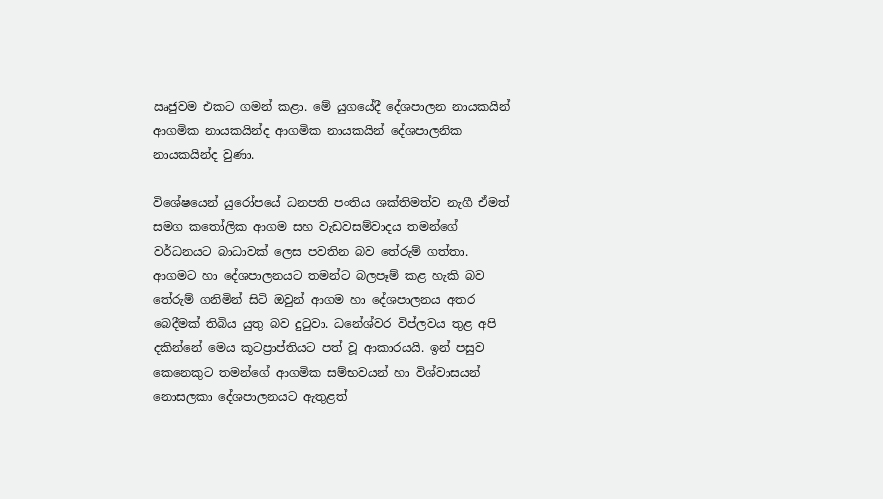ඍජුවම එකට ගමන් කළා. මේ යුගයේදී දේශපාලන නායකයින් ආගමික නායකයින්ද ආගමික නායකයින් දේශපාලනික නායකයින්ද වුණා.

විශේෂයෙන් යුරෝපයේ ධනපති පංතිය ශක්තිමත්ව නැගී ඒමත් සමග කතෝලික ආගම සහ වැඩවසම්වාදය තමන්ගේ වර්ධනයට බාධාවක් ලෙස පවතින බව තේරුම් ගත්තා. ආගමට හා දේශපාලනයට තමන්ට බලපෑම් කළ හැකි බව තේරුම් ගනිමින් සිටි ඔවුන් ආගම හා දේශපාලනය අතර බෙදීමක් තිබිය යුතු බව දුටුවා. ධනේශ්වර විප්ලවය තුළ අපි දකින්නේ මෙය කූටප්‍රාප්තියට පත් වූ ආකාරයයි. ඉන් පසුව කෙනෙකුට තමන්ගේ ආගමික සම්භවයන් හා විශ්වාසයන් නොසලකා දේශපාලනයට ඇතුළත්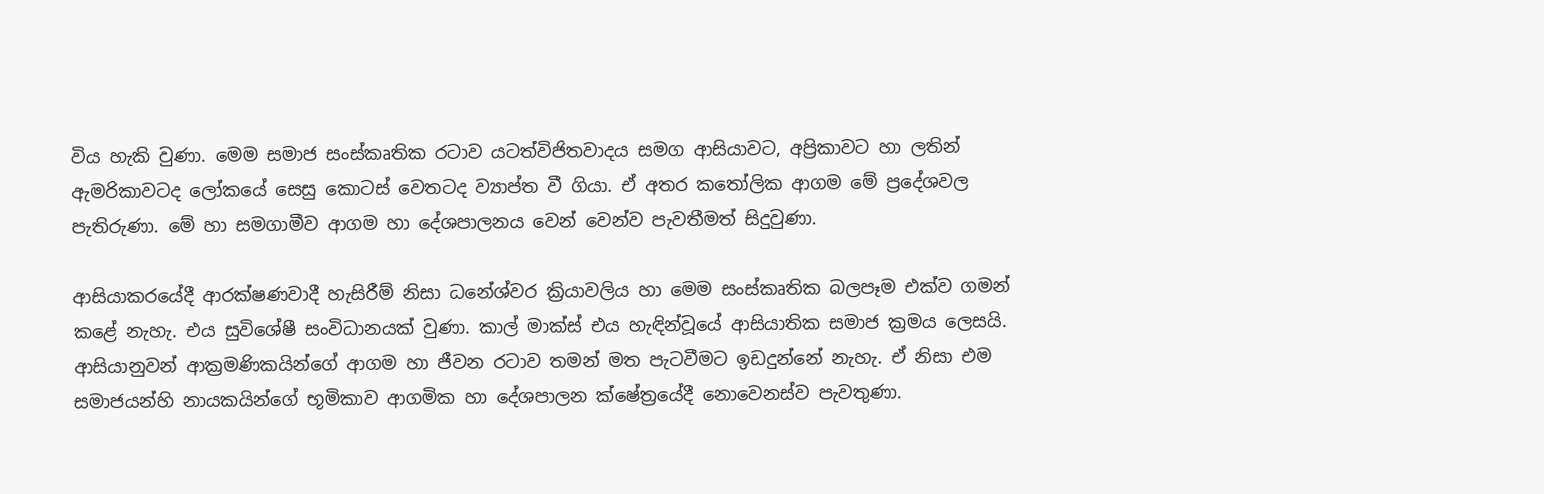විය හැකි වුණා. මෙම සමාජ සංස්කෘතික රටාව යටත්විජිතවාදය සමග ආසියාවට, අප්‍රිකාවට හා ලතින් ඇමරිකාවටද ලෝකයේ සෙසු කොටස් වෙතටද ව්‍යාප්ත වී ගියා. ඒ අතර කතෝලික ආගම මේ ප්‍රදේශවල පැතිරුණා. මේ හා සමගාමීව ආගම හා දේශපාලනය වෙන් වෙන්ව පැවතීමත් සිදුවුණා.

ආසියාකරයේදී ආරක්ෂණවාදී හැසිරීම් නිසා ධනේශ්වර ක්‍රියාවලිය හා මෙම සංස්කෘතික බලපෑම එක්ව ගමන් කළේ නැහැ. එය සුවිශේෂී සංවිධානයක් වුණා. කාල් මාක්ස් එය හැඳින්වූයේ ආසියාතික සමාජ ක්‍රමය ලෙසයි. ආසියානුවන් ආක්‍රමණිකයින්ගේ ආගම හා ජීවන රටාව තමන් මත පැටවීමට ඉඩදුන්නේ නැහැ. ඒ නිසා එම සමාජයන්හි නායකයින්ගේ භූමිකාව ආගමික හා දේශපාලන ක්ෂේත්‍රයේදී නොවෙනස්ව පැවතුණා.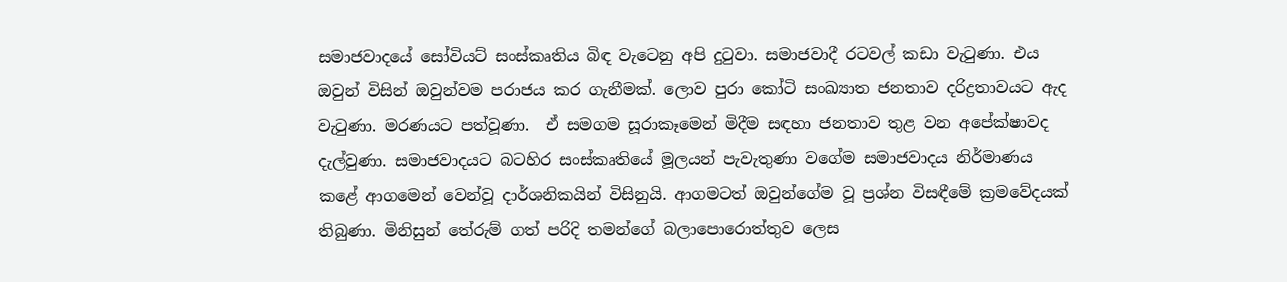සමාජවාදයේ සෝවියට් සංස්කෘතිය බිඳ වැටෙනු අපි දුටුවා. සමාජවාදී රටවල් කඩා වැටුණා. එය ඔවුන් විසින් ඔවුන්වම පරාජය කර ගැනීමක්. ලොව පුරා කෝටි සංඛ්‍යාත ජනතාව දරිද්‍රතාවයට ඇද වැටුණා. මරණයට පත්වූණා.  ඒ සමගම සූරාකෑමෙන් මිදීම සඳහා ජනතාව තුළ වන අපේක්ෂාවද දැල්වුණා. සමාජවාදයට බටහිර සංස්කෘතියේ මූලයන් පැවැතුණා වගේම සමාජවාදය නිර්මාණය කළේ ආගමෙන් වෙන්වූ දාර්ශනිකයින් විසිනුයි. ආගමටත් ඔවුන්ගේම වූ ප්‍රශ්න විසඳීමේ ක්‍රමවේදයක් තිබුණා. මිනිසුන් තේරුම් ගත් පරිදි තමන්ගේ බලාපොරොත්තුව ලෙස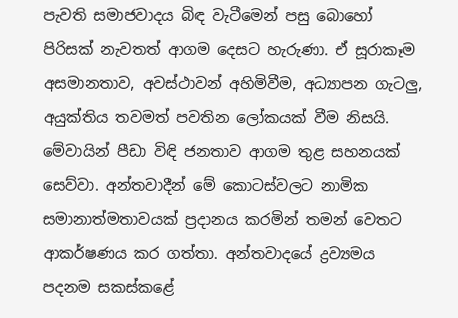පැවති සමාජවාදය බිඳ වැටීමෙන් පසු බොහෝ පිරිසක් නැවතත් ආගම දෙසට හැරුණා. ඒ සූරාකෑම අසමානතාව, අවස්ථාවන් අහිමිවීම, අධ්‍යාපන ගැටලු, අයුක්තිය තවමත් පවතින ලෝකයක් වීම නිසයි. මේවායින් පීඩා විඳි ජනතාව ආගම තුළ සහනයක් සෙව්වා. අන්තවාදීන් මේ කොටස්වලට නාමික සමානාත්මතාවයක් ප්‍රදානය කරමින් තමන් වෙතට ආකර්ෂණය කර ගත්තා. අන්තවාදයේ ද්‍රව්‍යමය පදනම සකස්කළේ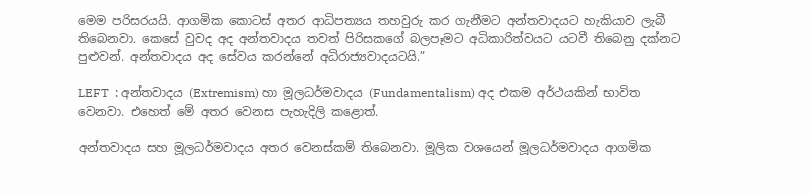මෙම පරිසරයයි. ආගමික කොටස් අතර ආධිපත්‍යය තහවුරු කර ගැනීමට අන්තවාදයට හැකියාව ලැබී තිබෙනවා. කෙසේ වුවද අද අන්තවාදය තවත් පිරිසකගේ බලපෑමට අධිකාරිත්වයට යටවී තිබෙනු දක්නට පුළුවන්. අන්තවාදය අද සේවය කරන්නේ අධිරාජ්‍යවාදයටයි.”

LEFT  : අන්තවාදය (Extremism) හා මූලධර්මවාදය (Fundamentalism) අද එකම අර්ථයකින් භාවිත වෙනවා. එහෙත් මේ අතර වෙනස පැහැදිලි කළොත්.

අන්තවාදය සහ මූලධර්මවාදය අතර වෙනස්කම් තිබෙනවා. මූලික වශයෙන් මූලධර්මවාදය ආගමික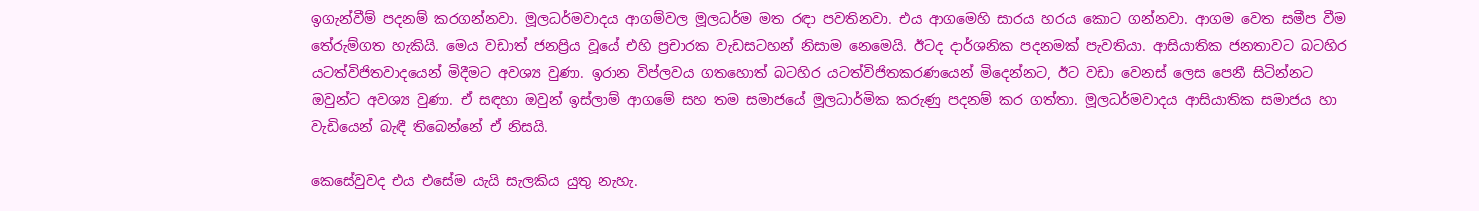ඉගැන්වීම් පදනම් කරගන්නවා. මූලධර්මවාදය ආගම්වල මූලධර්ම මත රඳා පවතිනවා. එය ආගමෙහි සාරය හරය කොට ගන්නවා. ආගම වෙත සමීප වීම තේරුම්ගත හැකියි. මෙය වඩාත් ජනප්‍රිය වූයේ එහි ප්‍රචාරක වැඩසටහන් නිසාම නෙමෙයි. ඊටද දාර්ශනික පදනමක් පැවතියා. ආසියාතික ජනතාවට බටහිර යටත්විජිතවාදයෙන් මිදීමට අවශ්‍ය වුණා. ඉරාන විප්ලවය ගතහොත් බටහිර යටත්විජිතකරණයෙන් මිදෙන්නට, ඊට වඩා වෙනස් ලෙස පෙනී සිටින්නට ඔවුන්ට අවශ්‍ය වුණා. ඒ සඳහා ඔවුන් ඉස්ලාම් ආගමේ සහ තම සමාජයේ මූලධාර්මික කරුණු පදනම් කර ගත්තා. මූලධර්මවාදය ආසියාතික සමාජය හා වැඩියෙන් බැඳී තිබෙන්නේ ඒ නිසයි.

කෙසේවුවද එය එසේම යැයි සැලකිය යුතු නැහැ.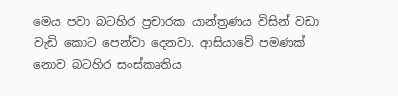මෙය පවා බටහිර ප්‍රචාරක යාන්ත්‍රණය විසින් වඩා වැඩි කොට පෙන්වා දෙනවා. ආසියාවේ පමණක් නොව බටහිර සංස්කෘතිය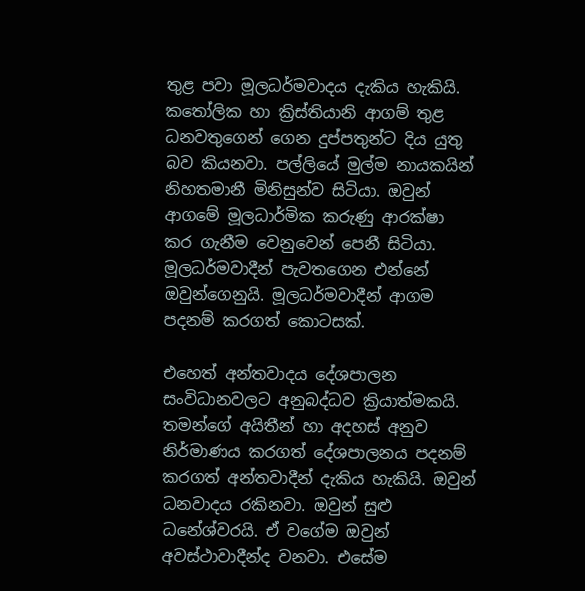තුළ පවා මූලධර්මවාදය දැකිය හැකියි. කතෝලික හා ක්‍රිස්තියානි ආගම් තුළ ධනවතුගෙන් ගෙන දුප්පතුන්ට දිය යුතු බව කියනවා. පල්ලියේ මුල්ම නායකයින් නිහතමානී මිනිසුන්ව සිටියා. ඔවුන් ආගමේ මූලධාර්මික කරුණු ආරක්ෂා කර ගැනීම වෙනුවෙන් පෙනී සිටියා. මූලධර්මවාදීන් පැවතගෙන එන්නේ ඔවුන්ගෙනුයි. මූලධර්මවාදීන් ආගම පදනම් කරගත් කොටසක්.

එහෙත් අන්තවාදය දේශපාලන සංවිධානවලට අනුබද්ධව ක්‍රියාත්මකයි. තමන්ගේ අයිතීන් හා අදහස් අනුව නිර්මාණය කරගත් දේශපාලනය පදනම් කරගත් අන්තවාදීන් දැකිය හැකියි. ඔවුන් ධනවාදය රකිනවා. ඔවුන් සුළු ධනේශ්වරයි. ඒ වගේම ඔවුන් අවස්ථාවාදීන්ද වනවා. එසේම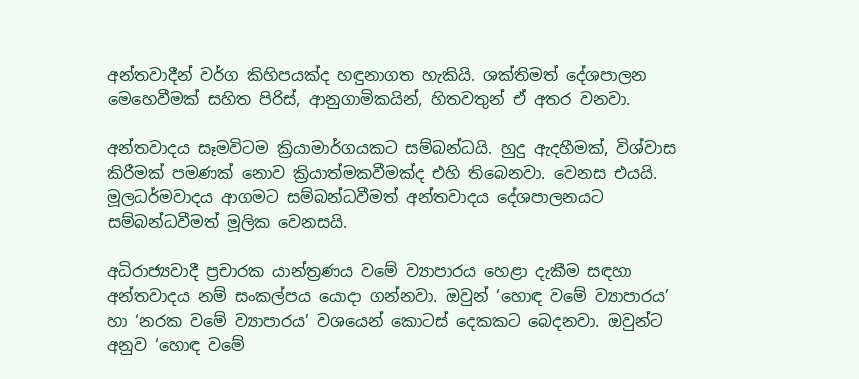අන්තවාදීන් වර්ග කිහිපයක්ද හඳුනාගත හැකියි. ශක්තිමත් දේශපාලන මෙහෙවීමක් සහිත පිරිස්, ආනුගාමිකයින්, හිතවතුන් ඒ අතර වනවා.

අන්තවාදය සෑමවිටම ක්‍රියාමාර්ගයකට සම්බන්ධයි. හුදු ඇදහීමක්, විශ්වාස කිරීමක් පමණක් නොව ක්‍රියාත්මකවීමක්ද එහි තිබෙනවා. වෙනස එයයි. මූලධර්මවාදය ආගමට සම්බන්ධවීමත් අන්තවාදය දේශපාලනයට සම්බන්ධවීමත් මූලික වෙනසයි.

අධිරාජ්‍යවාදී ප්‍රචාරක යාන්ත්‍රණය වමේ ව්‍යාපාරය හෙළා දැකීම සඳහා අන්තවාදය නම් සංකල්පය යොදා ගන්නවා. ඔවුන් ‘හොඳ වමේ ව්‍යාපාරය’ හා ‘නරක වමේ ව්‍යාපාරය’ වශයෙන් කොටස් දෙකකට බෙදනවා. ඔවුන්ට අනුව ‘හොඳ වමේ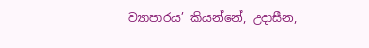ව්‍යාපාරය’ කියන්නේ, උදාසීන,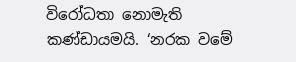විරෝධතා නොමැති කණ්ඩායමයි. ‘නරක වමේ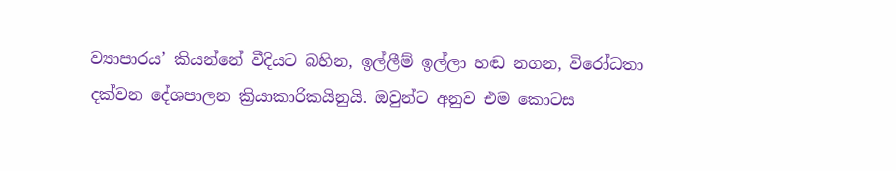ව්‍යාපාරය’ කියන්නේ වීදියට බහින, ඉල්ලීම් ඉල්ලා හඬ නගන, විරෝධතා දක්වන දේශපාලන ක්‍රියාකාරිකයිනුයි. ඔවුන්ට අනුව එම කොටස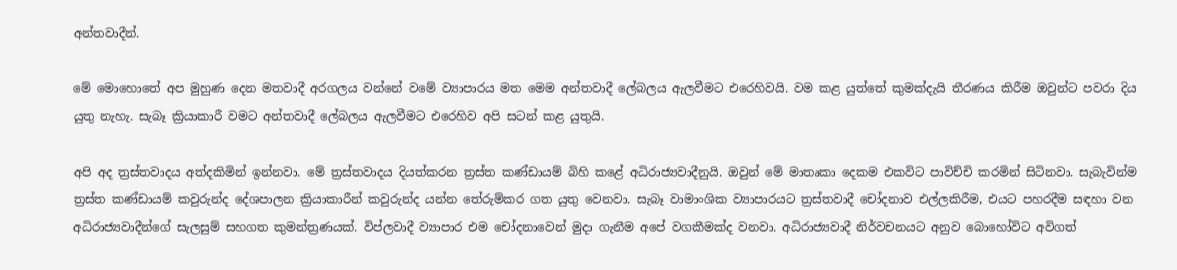අන්තවාදීන්.

මේ මොහොතේ අප මුහුණ දෙන මතවාදී අරගලය වන්නේ වමේ ව්‍යාපාරය මත මෙම අන්තවාදී ලේබලය ඇලවීමට එරෙහිවයි. වම කළ යුත්තේ කුමක්දැයි තීරණය කිරීම ඔවුන්ට පවරා දිය යුතු නැහැ. සැබෑ ක්‍රියාකාරී වමට අන්තවාදී ලේබලය ඇලවීමට එරෙහිව අපි සටන් කළ යුතුයි.

අපි අද ත්‍රස්තවාදය අත්දකිමින් ඉන්නවා. මේ ත්‍රස්තවාදය දියත්කරන ත්‍රස්ත කණ්ඩායම් බිහි කළේ අධිරාජ්‍යවාදීනුයි. ඔවුන් මේ මාතෘකා දෙකම එකවිට පාවිච්චි කරමින් සිටිනවා. සැබැවින්ම ත්‍රස්ත කණ්ඩායම් කවුරුන්ද දේශපාලන ක්‍රියාකාරීන් කවුරුන්ද යන්න තේරුම්කර ගත යුතු වෙනවා. සැබෑ වාමාංශික ව්‍යාපාරයට ත්‍රස්තවාදී චෝදනාව එල්ලකිරීම, එයට පහරදීම සඳහා වන අධිරාජ්‍යවාදීන්ගේ සැලසුම් සහගත කුමන්ත්‍රණයක්. විප්ලවාදී ව්‍යාපාර එම චෝදනාවෙන් මුදා ගැනීම අපේ වගකීමක්ද වනවා. අධිරාජ්‍යවාදී නිර්වචනයට අනුව බොහෝවිට අවිගත්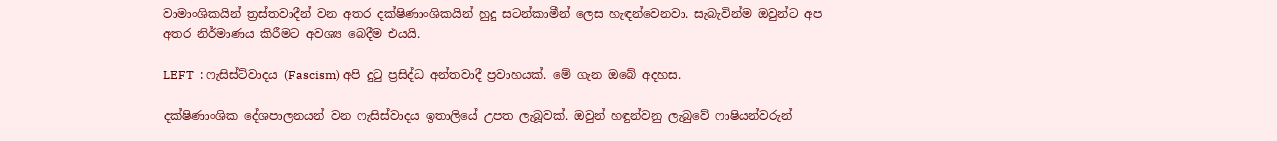වාමාංශිකයින් ත්‍රස්තවාදීන් වන අතර දක්ෂිණාංශිකයින් හුදු සටන්කාමීන් ලෙස හැඳන්වෙනවා. සැබැවින්ම ඔවුන්ට අප අතර නිර්මාණය කිරීමට අවශ්‍ය බෙදීම එයයි.

LEFT  : ෆැසිස්ට්වාදය (Fascism) අපි දුටු ප්‍රසිද්ධ අන්තවාදී ප්‍රවාහයක්. මේ ගැන ඔබේ අදහස.

දක්ෂිණාංශික දේශපාලනයන් වන ෆැසිස්වාදය ඉතාලියේ උපත ලැබූවක්. ඔවුන් හඳුන්වනු ලැබුවේ ෆාෂියන්වරුන්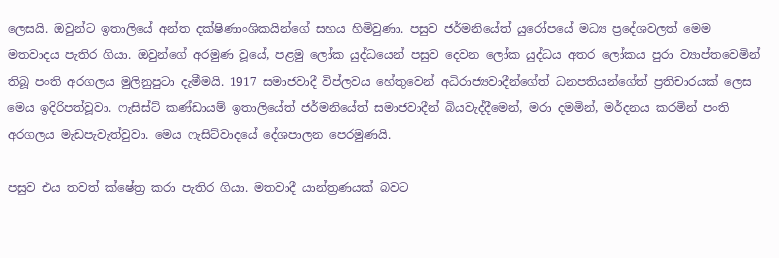ලෙසයි. ඔවුන්ට ඉතාලියේ අන්ත දක්ෂිණාංශිකයින්ගේ සහය හිමිවුණා. පසුව ජර්මනියේත් යුරෝපයේ මධ්‍ය ප්‍රදේශවලත් මෙම මතවාදය පැතිර ගියා. ඔවුන්ගේ අරමුණ වූයේ, පළමු ලෝක යුද්ධයෙන් පසුව දෙවන ලෝක යුද්ධය අතර ලෝකය පුරා ව්‍යාප්තවෙමින් තිබූ පංති අරගලය මුලිනුපුටා දැමීමයි. 1917 සමාජවාදී විප්ලවය හේතුවෙන් අධිරාජ්‍යවාදීන්ගේත් ධනපතියන්ගේත් ප්‍රතිචාරයක් ලෙස මෙය ඉදිරිපත්වූවා. ෆැසිස්ට් කණ්ඩායම් ඉතාලියේත් ජර්මනියේත් සමාජවාදීන් බියවැද්දීමෙන්, මරා දමමින්, මර්දනය කරමින් පංති අරගලය මැඩපැවැත්වුවා. මෙය ෆැසිට්වාදයේ දේශපාලන පෙරමුණයි.

පසුව එය තවත් ක්ෂේත්‍ර කරා පැතිර ගියා. මතවාදී යාන්ත්‍රණයක් බවට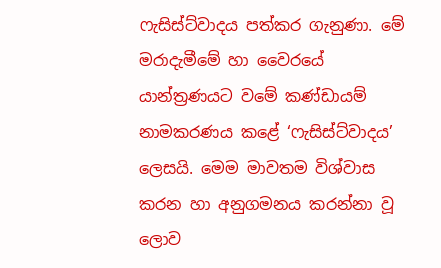ෆැසිස්ට්වාදය පත්කර ගැනුණා. මේ මරාදැමීමේ හා වෛරයේ යාන්ත්‍රණයට වමේ කණ්ඩායම් නාමකරණය කළේ ‘ෆැසිස්ට්වාදය’ ලෙසයි. මෙම මාවතම විශ්වාස කරන හා අනුගමනය කරන්නා වූ ලොව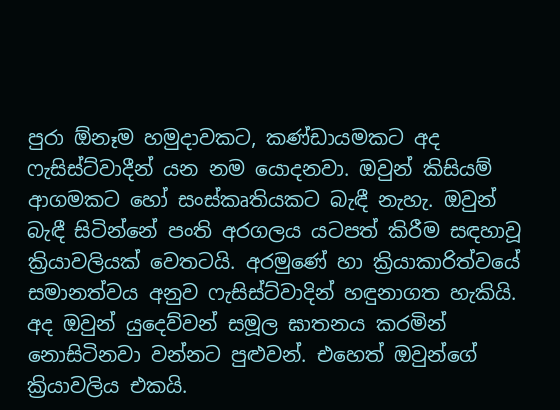පුරා ඕනෑම හමුදාවකට, කණ්ඩායමකට අද ෆැසිස්ට්වාදීන් යන නම යොදනවා. ඔවුන් කිසියම් ආගමකට හෝ සංස්කෘතියකට බැඳී නැහැ. ඔවුන් බැඳී සිටින්නේ පංති අරගලය යටපත් කිරීම සඳහාවූ ක්‍රියාවලියක් වෙතටයි. අරමුණේ හා ක්‍රියාකාරිත්වයේ සමානත්වය අනුව ෆැසිස්ට්වාදින් හඳුනාගත හැකියි. අද ඔවුන් යුදෙව්වන් සමූල ඝාතනය කරමින් නොසිටිනවා වන්නට පුළුවන්. එහෙත් ඔවුන්ගේ ක්‍රියාවලිය එකයි.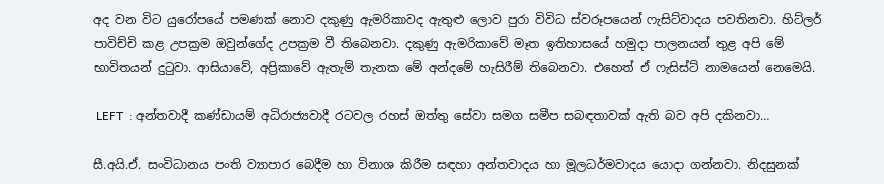අද වන විට යුරෝපයේ පමණක් නොව දකුණු ඇමරිකාවද ඇතුළු ලොව පුරා විවිධ ස්වරූපයෙන් ෆැසිට්වාදය පවතිනවා. හිට්ලර් පාවිච්චි කළ උපක්‍රම ඔවුන්ගේද උපක්‍රම වී තිබෙනවා. දකුණු ඇමරිකාවේ මෑත ඉතිහාසයේ හමුදා පාලනයන් තුළ අපි මේ භාවිතයන් දුටුවා. ආසියාවේ, අප්‍රිකාවේ ඇතැම් තැනක මේ අන්දමේ හැසිරීම් තිබෙනවා. එහෙත් ඒ ෆැසිස්ට් නාමයෙන් නෙමෙයි.

 LEFT  : අන්තවාදී කණ්ඩායම් අධිරාජ්‍යවාදී රටවල රහස් ඔත්තු සේවා සමග සමීප සබඳතාවක් ඇති බව අපි දකිනවා…

සී.අයි.ඒ. සංවිධානය පංති ව්‍යාපාර බෙදීම හා විනාශ කිරීම සඳහා අන්තවාදය හා මූලධර්මවාදය යොදා ගන්නවා. නිදසුනක්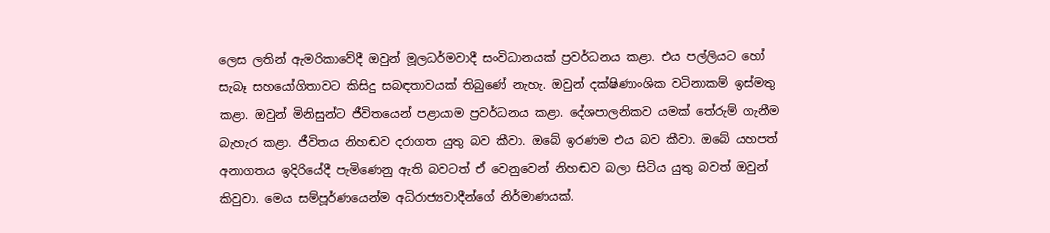ලෙස ලතින් ඇමරිකාවේදී ඔවුන් මූලධර්මවාදී සංවිධානයක් ප්‍රවර්ධනය කළා. එය පල්ලියට හෝ සැබෑ සහයෝගිතාවට කිසිදු සබඳතාවයක් තිබුණේ නැහැ. ඔවුන් දක්ෂිණාංශික වටිනාකම් ඉස්මතු කළා. ඔවුන් මිනිසුන්ට ජීවිතයෙන් පළායාම ප්‍රවර්ධනය කළා. දේශපාලනිකව යමක් තේරුම් ගැනීම බැහැර කළා. ජීවිතය නිහඬව දරාගත යුතු බව කීවා. ඔබේ ඉරණම එය බව කීවා. ඔබේ යහපත් අනාගතය ඉදිරියේදී පැමිණෙනු ඇති බවටත් ඒ වෙනුවෙන් නිහඬව බලා සිටිය යුතු බවත් ඔවුන් කිවුවා. මෙය සම්පූර්ණයෙන්ම අධිරාජ්‍යවාදීන්ගේ නිර්මාණයක්.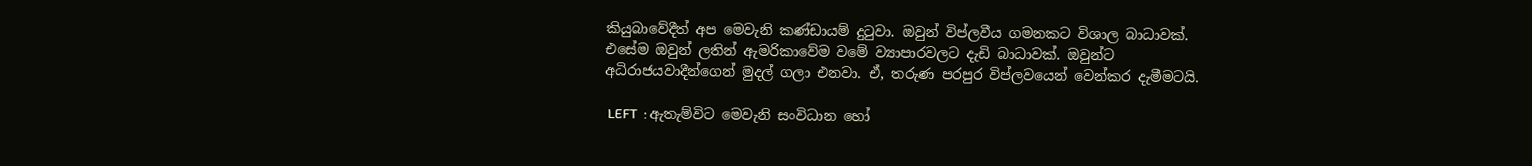කියුබාවේදීත් අප මෙවැනි කණ්ඩායම් දුටුවා. ඔවුන් විප්ලවීය ගමනකට විශාල බාධාවක්. එසේම ඔවුන් ලතින් ඇමරිකාවේම වමේ ව්‍යාපාරවලට දැඩි බාධාවක්. ඔවුන්ට අධිරාජයවාදීන්ගෙන් මුදල් ගලා එනවා. ඒ, තරුණ පරපුර විප්ලවයෙන් වෙන්කර දැමීමටයි.

 LEFT  : ඇතැම්විට මෙවැනි සංවිධාන හෝ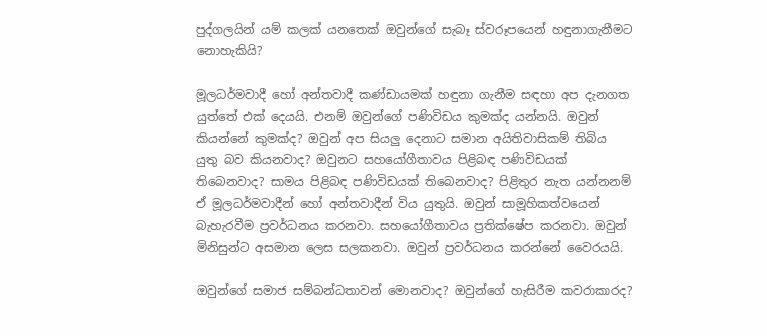පුද්ගලයින් යම් කලක් යනතෙක් ඔවුන්ගේ සැබෑ ස්වරූපයෙන් හඳුනාගැනීමට නොහැකියි?

මූලධර්මවාදී හෝ අන්තවාදී කණ්ඩායමක් හඳුනා ගැනීම සඳහා අප දැනගත යුත්තේ එක් දෙයයි. එනම් ඔවුන්ගේ පණිවිඩය කුමක්ද යන්නයි. ඔවුන් කියන්නේ කුමක්ද? ඔවුන් අප සියලු දෙනාට සමාන අයිතිවාසිකම් තිබිය යුතු බව කියනවාද? ඔවුනට සහයෝගීතාවය පිළිබඳ පණිවිඩයක් තිබෙනවාද? සාමය පිළිබඳ පණිවිඩයක් තිබෙනවාද? පිළිතුර නැත යන්නනම් ඒ මූලධර්මවාදීන් හෝ අන්තවාදීන් විය යුතුයි. ඔවුන් සාමූහිකත්වයෙන් බැහැරවීම ප්‍රවර්ධනය කරනවා. සහයෝගීතාවය ප්‍රතික්ෂේප කරනවා. ඔවුන් මිනිසුන්ට අසමාන ලෙස සලකනවා. ඔවුන් ප්‍රවර්ධනය කරන්නේ වෛරයයි.

ඔවුන්ගේ සමාජ සම්බන්ධතාවන් මොනවාද? ඔවුන්ගේ හැසිරීම කවරාකාරද?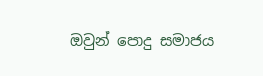ඔවුන් පොදු සමාජය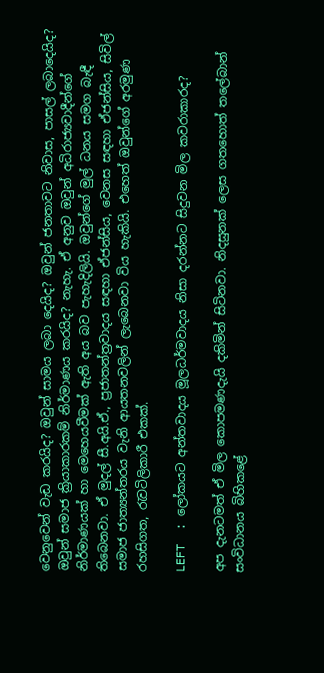වෙනුවෙන් වැඩ කරයිද? ඔවුන් සාමය ලබා දෙයිද? ඔවුන් ජනතාවට නිවාස, පාසල් ලබාදෙයිද? ඔවුන් සමාජ ක්‍රියාකාරකම් නිර්මාණය කරයිද? නැහැ. ඒ අනුව ඔවුන් අධිරාජ්‍යවාදීන්ගේ නිර්මාණයක් හා මෙහෙයවීමක් ඇති අය බව පැහැදිලියි. ඔවුන්ගේ මුල් ධනය සමග බැඳී තිබෙනවා. ඒ මුදල් සී.අයි.ඒ., ප්‍රජාතන්ත්‍රවාදය සඳහා ඒජන්සිය, වෙනස සඳහා ඒජන්සිය, සිවිල් සමාජ ජාත්‍යන්තරය වැනි ආයතනවලින් ලැබෙනවා විය හැකියි. එහෙත් ඔවුන්ගේ අරමුණ රහසිගත, රැවටිලිකාරී එකක්.

LEFT  : ලෝකයට අන්තවාදය මූලධර්මවාදය නිසා දරන්නට සිදුවන මිල කවරාකාරද?

අප දැනටමත් ඒ මිල කොපමණදැයි දකිමින් සිටිනවා. නිදසුනක් ලෙස ගතහොත් තලේබාන් සංවිධානය බිහිකළේ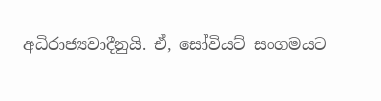අධිරාජ්‍යවාදීනුයි. ඒ, සෝවියට් සංගමයට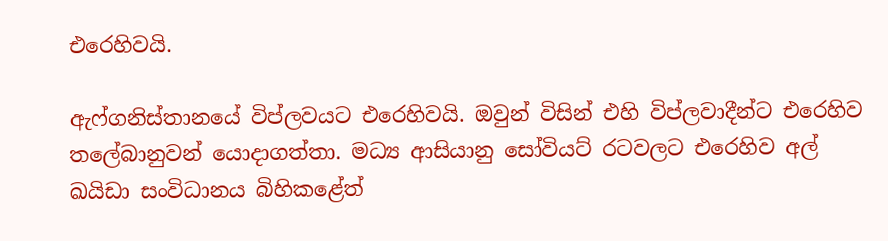එරෙහිවයි.

ඇෆ්ගනිස්තානයේ විප්ලවයට එරෙහිවයි. ඔවුන් විසින් එහි විප්ලවාදීන්ට එරෙහිව තලේබානුවන් යොදාගත්තා. මධ්‍ය ආසියානු සෝවියට් රටවලට එරෙහිව අල් ඛයිඩා සංවිධානය බිහිකළේත්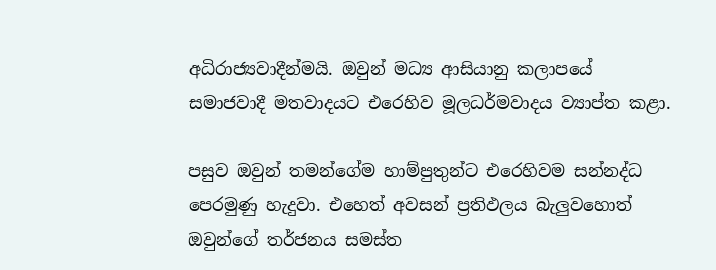අධිරාජ්‍යවාදීන්මයි. ඔවුන් මධ්‍ය ආසියානු කලාපයේ සමාජවාදී මතවාදයට එරෙහිව මූලධර්මවාදය ව්‍යාප්ත කළා.

පසුව ඔවුන් තමන්ගේම හාම්පුතුන්ට එරෙහිවම සන්නද්ධ පෙරමුණු හැදුවා. එහෙත් අවසන් ප්‍රතිඵලය බැලුවහොත් ඔවුන්ගේ තර්ජනය සමස්ත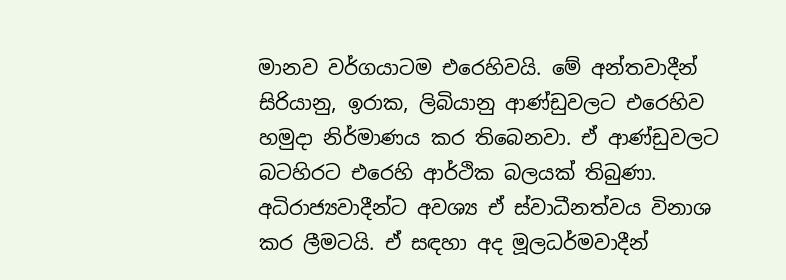මානව වර්ගයාටම එරෙහිවයි. මේ අන්තවාදීන් සිරියානු, ඉරාක, ලිබියානු ආණ්ඩුවලට එරෙහිව හමුදා නිර්මාණය කර තිබෙනවා. ඒ ආණ්ඩුවලට බටහිරට එරෙහි ආර්ථික බලයක් තිබුණා. අධිරාජ්‍යවාදීන්ට අවශ්‍ය ඒ ස්වාධීනත්වය විනාශ කර ලීමටයි. ඒ සඳහා අද මූලධර්මවාදීන්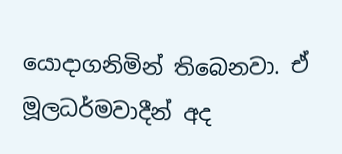යොදාගනිමින් තිබෙනවා. ඒ මූලධර්මවාදීන් අද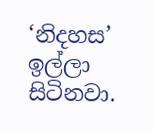‘නිදහස’ ඉල්ලා සිටිනවා.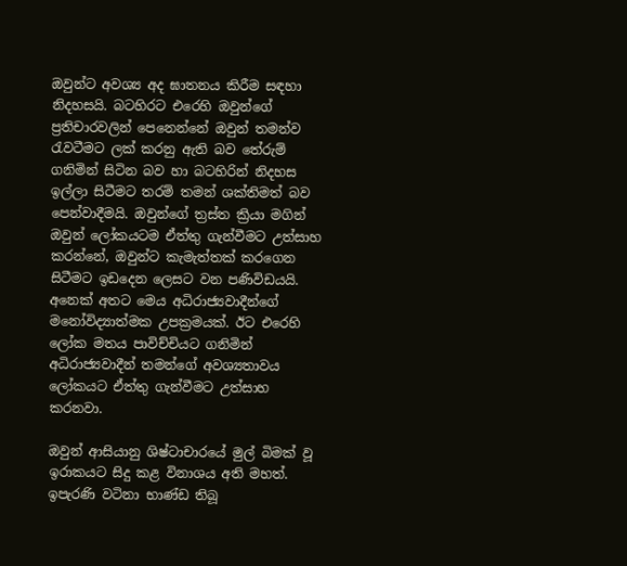ඔවුන්ට අවශ්‍ය අද ඝාතනය කිරීම සඳහා නිදහසයි. බටහිරට එරෙහි ඔවුන්ගේ ප්‍රතිචාරවලින් පෙනෙන්නේ ඔවුන් තමන්ව රැවටීමට ලක් කරනු ඇති බව තේරුම් ගනිමින් සිටින බව හා බටහිරින් නිදහස ඉල්ලා සිටීමට තරම් තමන් ශක්තිමත් බව පෙන්වාදීමයි. ඔවුන්ගේ ත්‍රස්ත ක්‍රියා මගින් ඔවුන් ලෝකයටම ඒත්තු ගැන්වීමට උත්සාහ කරන්නේ, ඔවුන්ට කැමැත්තක් කරගෙන සිටීමට ඉඩදෙන ලෙසට වන පණිවිඩයයි. අනෙක් අතට මෙය අධිරාජ්‍යවාදීන්ගේ මනෝවිද්‍යාත්මක උපක්‍රමයක්. ඊට එරෙහි ලෝක මතය පාවිච්චියට ගනිමින් අධිරාජ්‍යවාදීන් තමන්ගේ අවශ්‍යතාවය ලෝකයට ඒත්තු ගැන්වීමට උත්සාහ කරනවා.

ඔවුන් ආසියානු ශිෂ්ටාචාරයේ මුල් බිමක් වූ ඉරාකයට සිදු කළ විනාශය අති මහත්. ඉපැරණි වටිනා භාණ්ඩ තිබූ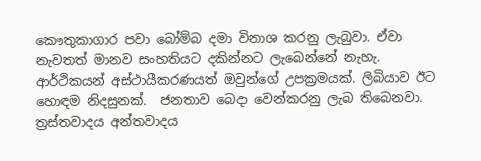කෞතුකාගාර පවා බෝම්බ දමා විනාශ කරනු ලැබුවා. ඒවා නැවතත් මානව සංහතියට දකින්නට ලැබෙන්නේ නැහැ. ආර්ථිකයන් අස්ථායීකරණයත් ඔවුන්ගේ උපක්‍රමයක්. ලිබියාව ඊට හොඳම නිදසුනක්.  ජනතාව බෙදා වෙන්කරනු ලැබ තිබෙනවා. ත්‍රස්තවාදය අන්තවාදය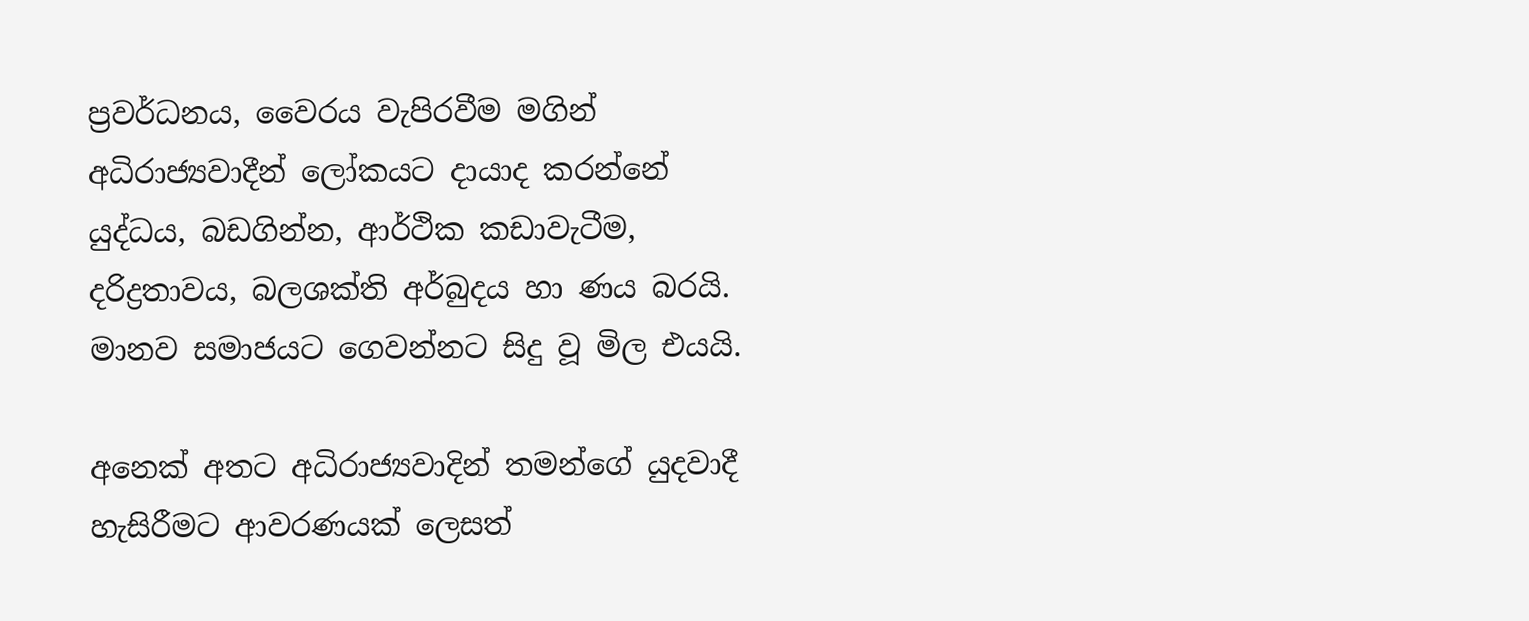ප්‍රවර්ධනය, වෛරය වැපිරවීම මගින් අධිරාජ්‍යවාදීන් ලෝකයට දායාද කරන්නේ යුද්ධය, බඩගින්න, ආර්ථික කඩාවැටීම, දරිද්‍රතාවය, බලශක්ති අර්බුදය හා ණය බරයි.  මානව සමාජයට ගෙවන්නට සිදු වූ මිල එයයි.

අනෙක් අතට අධිරාජ්‍යවාදින් තමන්ගේ යුදවාදී හැසිරීමට ආවරණයක් ලෙසත්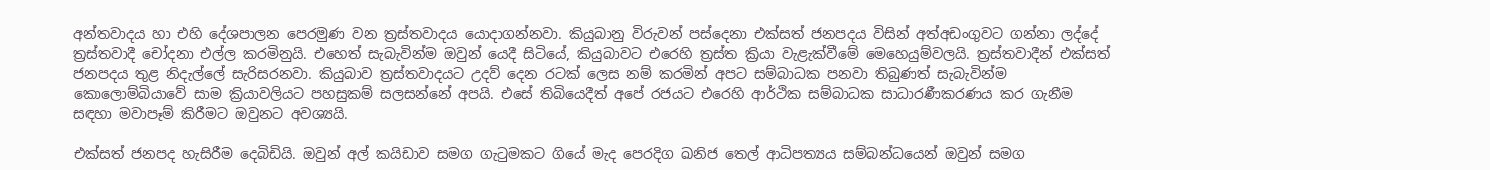අන්තවාදය හා එහි දේශපාලන පෙරමුණ වන ත්‍රස්තවාදය යොදාගන්නවා. කියුබානු විරුවන් පස්දෙනා එක්සත් ජනපදය විසින් අත්අඩංගුවට ගන්නා ලද්දේ ත්‍රස්තවාදී චෝදනා එල්ල කරමිනුයි. එහෙත් සැබැවින්ම ඔවුන් යෙදී සිටියේ, කියුබාවට එරෙහි ත්‍රස්ත ක්‍රියා වැළැක්වීමේ මෙහෙයුම්වලයි. ත්‍රස්තවාදීන් එක්සත් ජනපදය තුළ නිදැල්ලේ සැරිසරනවා. කියුබාව ත්‍රස්තවාදයට උදව් දෙන රටක් ලෙස නම් කරමින් අපට සම්බාධක පනවා තිබුණත් සැබැවින්ම කොලොම්බියාවේ සාම ක්‍රියාවලියට පහසුකම් සලසන්නේ අපයි. එසේ තිබියෙදීත් අපේ රජයට එරෙහි ආර්ථික සම්බාධක සාධාරණීකරණය කර ගැනීම සඳහා මවාපෑම් කිරීමට ඔවුනට අවශ්‍යයි.

එක්සත් ජනපද හැසිරීම දෙබිඩියි. ඔවුන් අල් කයිඩාව සමග ගැටුමකට ගියේ මැද පෙරදිග ඛනිජ තෙල් ආධිපත්‍යය සම්බන්ධයෙන් ඔවුන් සමග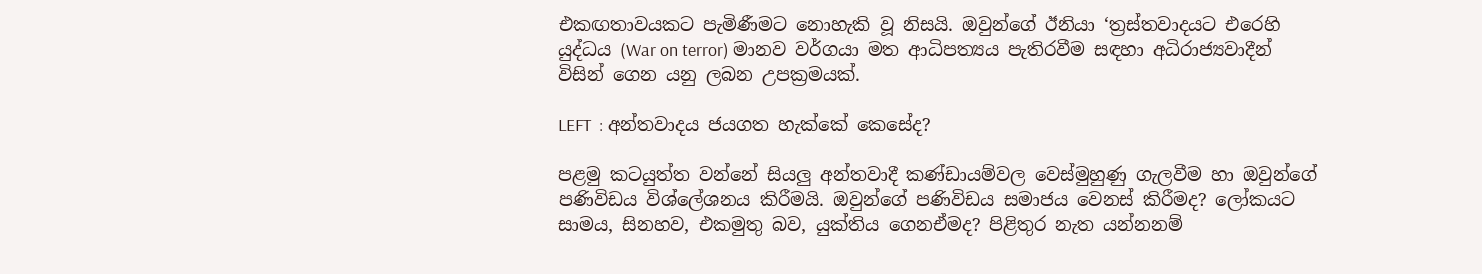එකඟතාවයකට පැමිණීමට නොහැකි වූ නිසයි. ඔවුන්ගේ ඊනියා ‘ත්‍රස්තවාදයට එරෙහි යුද්ධය (War on terror) මානව වර්ගයා මත ආධිපත්‍යය පැතිරවීම සඳහා අධිරාජ්‍යවාදීන් විසින් ගෙන යනු ලබන උපක්‍රමයක්.

LEFT  : අන්තවාදය ජයගත හැක්කේ කෙසේද?

පළමු කටයුත්ත වන්නේ සියලු අන්තවාදී කණ්ඩායම්වල වෙස්මුහුණු ගැලවීම හා ඔවුන්ගේ පණිවිඩය විශ්ලේශනය කිරීමයි. ඔවුන්ගේ පණිවිඩය සමාජය වෙනස් කිරීමද? ලෝකයට සාමය, සිනහව, එකමුතු බව, යුක්තිය ගෙනඒමද? පිළිතුර නැත යන්නනම්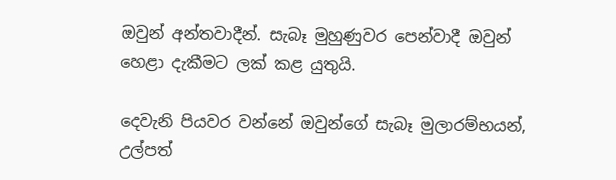ඔවුන් අන්තවාදීන්. සැබෑ මුහුණුවර පෙන්වාදී ඔවුන් හෙළා දැකීමට ලක් කළ යුතුයි.

දෙවැනි පියවර වන්නේ ඔවුන්ගේ සැබෑ මුලාරම්භයන්, උල්පත්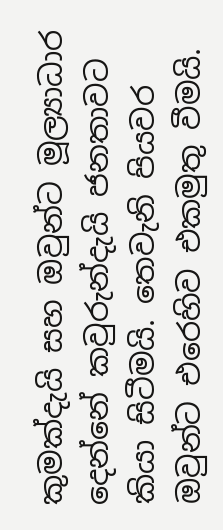කුමක්දැයි සහ ඔවුන්ට මූල්‍යාධාර දෙන්නේ කවුරුන්දැයි ජනතාවට කියා සිටීමයි. තෙවැනි පියවර ඔවුන්ට එරෙහිව එකමුතු වීමයි.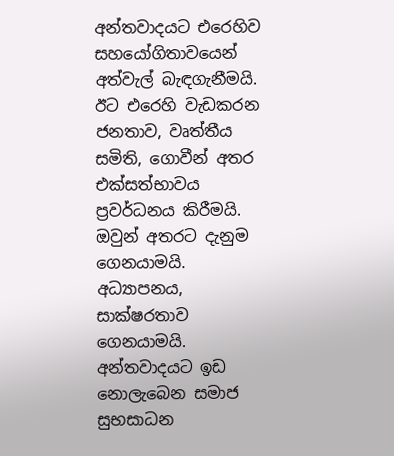අන්තවාදයට එරෙහිව සහයෝගිතාවයෙන් අත්වැල් බැඳගැනීමයි. ඊට එරෙහි වැඩකරන ජනතාව, වෘත්තීය සමිති, ගොවීන් අතර එක්සත්භාවය ප්‍රවර්ධනය කිරීමයි. ඔවුන් අතරට දැනුම ගෙනයාමයි. අධ්‍යාපනය, සාක්ෂරතාව ගෙනයාමයි. අන්තවාදයට ඉඩ නොලැබෙන සමාජ සුභසාධන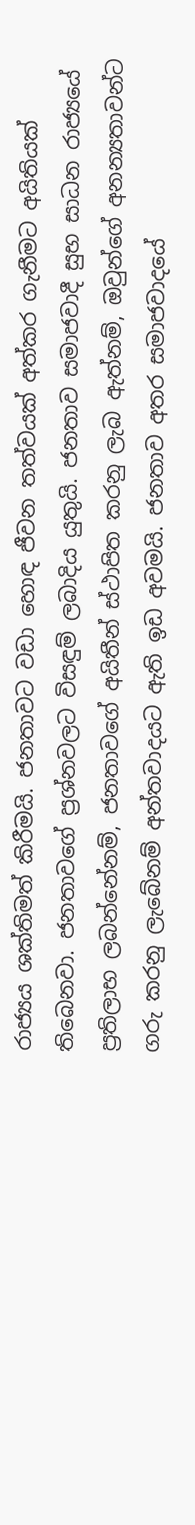රාජ්‍යය ශක්තිමත් කිරීමයි. ජනතාවට වඩා හොඳ ජීවන තත්වයක් අත්කර ගැනීමට අයිතියක් තිබෙනවා. ජනතාවගේ ප්‍රශ්නවලට විසඳුම් ලබාදිය යුතුයි. ජනතාව සමාජවාදී සුභ සාධන රාජ්‍යයේ ප්‍රතිලාභ ලබන්නේනම්, ජනතාවගේ අයිතීන් ස්ථාපිත කරනු ලැබ ඇත්නම්, ඔවුන්ගේ අනන්‍යතාවන්ට ගරු කරනු ලැබේනම් අන්තවාදයට ඇති ඉඩ අවමයි. ජනතාව අතර සමාජවාදයේ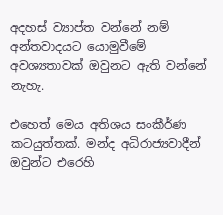අදහස් ව්‍යාප්ත වන්නේ නම් අන්තවාදයට යොමුවීමේ අවශ්‍යතාවක් ඔවුනට ඇති වන්නේ නැහැ.

එහෙත් මෙය අතිශය සංකීර්ණ කටයුත්තක්. මන්ද අධිරාජ්‍යවාදීන් ඔවුන්ට එරෙහි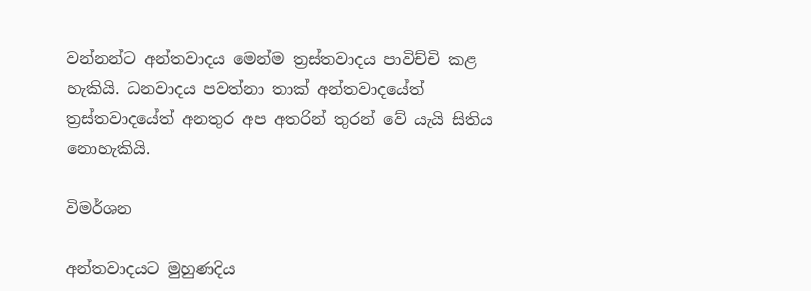වන්නන්ට අන්තවාදය මෙන්ම ත්‍රස්තවාදය පාවිච්චි කළ හැකියි. ධනවාදය පවත්නා තාක් අන්තවාදයේත් ත්‍රස්තවාදයේත් අනතුර අප අතරින් තුරන් වේ යැයි සිතිය නොහැකියි.

විමර්ශන

අන්තවාදයට මුහුණදිය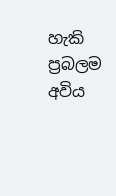හැකි ප්‍රබලම අවිය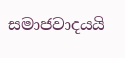සමාජවාදයයි